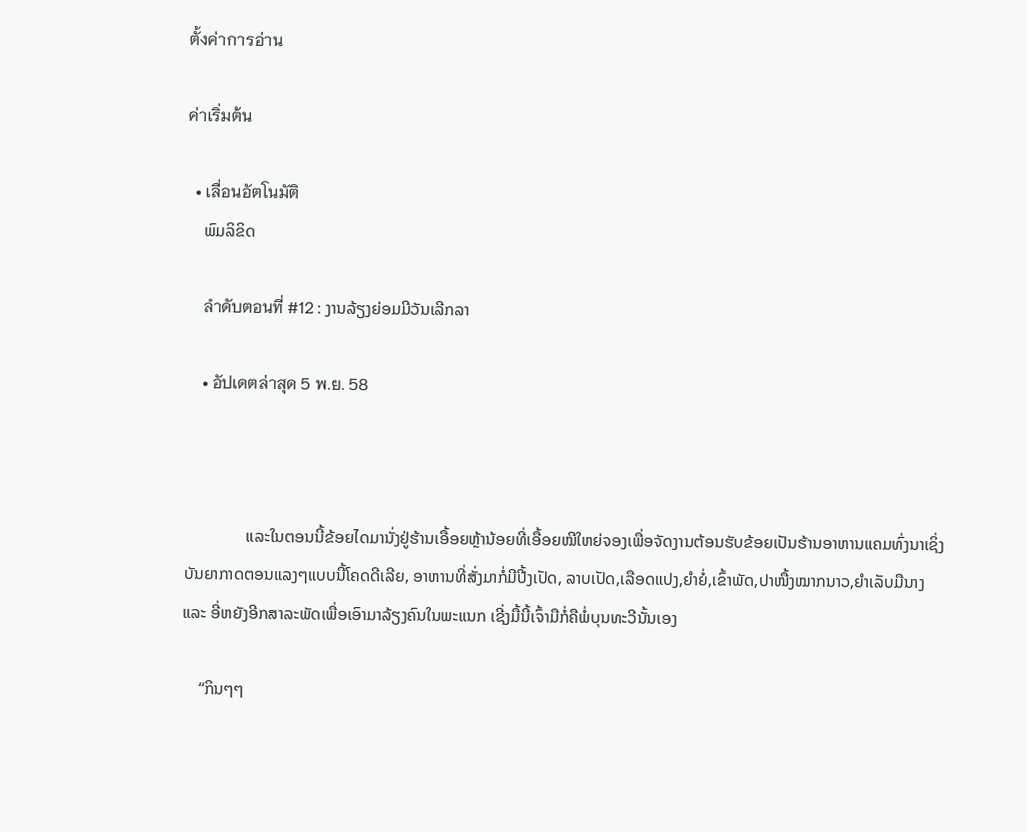ตั้งค่าการอ่าน

ค่าเริ่มต้น

  • เลื่อนอัตโนมัติ
    ພົມລິຂິດ

    ลำดับตอนที่ #12 : ງານລ້ຽງຍ່ອມມີວັນເລີກລາ

    • อัปเดตล่าสุด 5 พ.ย. 58



               ແລະໃນຕອນນີ້ຂ້ອຍໄດມານັ່ງຢູ່ຮ້ານເອື້ອຍຫຼ້ານ້ອຍທີ່ເອື້ອຍໝີໃຫຍ່ຈອງເພື່ອຈັດງານຕ້ອນຮັບຂ້ອຍເປັນຮ້ານອາຫານແຄມທົ່ງນາເຊິ່ງບັນຍາກາດຕອນແລງໆແບບນີ້ໂຄດດີເລີຍ, ອາຫານທີ່ສັ່ງມາກໍ່ມີປີ້ງເປັດ, ລາບເປັດ,ເລືອດແປງ,ຍຳຍໍ່,ເຂົ້າພັດ,ປາໜື້ງໝາກນາວ,ຍຳເລັບມືນາງ ແລະ ອີ່ຫຍັງອີກສາລະພັດເພື່ອເອົາມາລ້ຽງຄົນໃນພະແນກ ເຊີ່ງມື້ນີ້ເຈົ້າມືກໍ່ຄືພໍ່ບຸນທະວີນັ້ນເອງ

    “ກິນໆໆ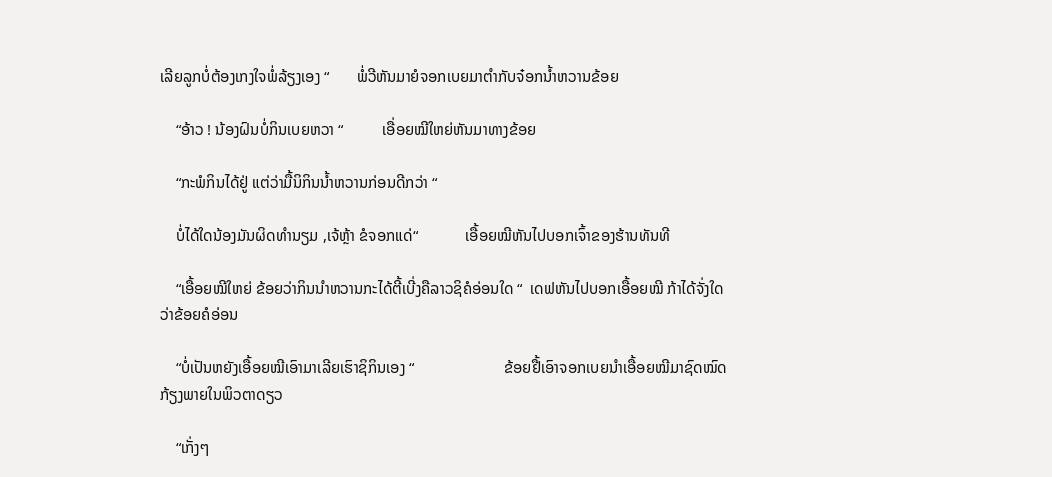ເລີຍລູກບໍ່ຕ້ອງເກງໃຈພໍ່ລ້ຽງເອງ “       ພໍ່ວີຫັນມາຍໍຈອກເບຍມາຕຳກັບຈ໋ອກນ້ຳຫວານຂ້ອຍ

    “ອ້າວ ! ນ້ອງຝົນບໍ່ກິນເບຍຫວາ “          ເອື່ອຍໝີໃຫຍ່ຫັນມາທາງຂ້ອຍ

    “ກະພໍກິນໄດ້ຢູ່ ແຕ່ວ່າມື້ນິກິນນ້ຳຫວານກ່ອນດີກວ່າ “

    ບໍ່ໄດ້ໃດນ້ອງມັນຜິດທຳນຽມ ,ເຈ້ຫຼ້າ ຂໍຈອກແດ່“            ເອື້ອຍໝີຫັນໄປບອກເຈົ້າຂອງຮ້ານທັນທີ

    “ເອື້ອຍໝີໃຫຍ່ ຂ້ອຍວ່າກິນນຳຫວານກະໄດ້ຕີ້ເບີ່ງຄືລາວຊິຄໍອ່ອນໃດ “  ເດຟຫັນໄປບອກເອື້ອຍໝີ ກ້າໄດ້ຈັ່ງໃດວ່າຂ້ອຍຄໍອ່ອນ

    “ບໍ່ເປັນຫຍັງເອື້ອຍໝີເອົາມາເລີຍເຮົາຊິກິນເອງ “                       ຂ້ອຍຢື້ເອົາຈອກເບຍນຳເອື້ອຍໝີມາຊົດໝົດກ້ຽງພາຍໃນພິວຕາດຽວ

    “ເກັ່ງໆ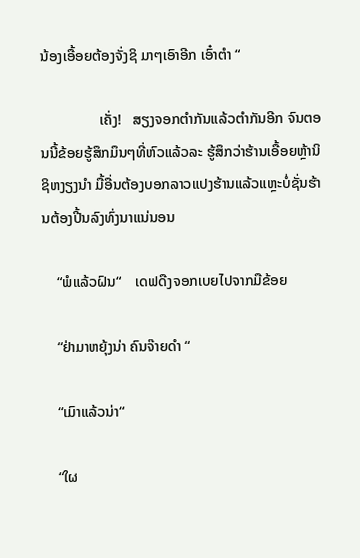ນ້ອງເອື້ອຍຕ້ອງຈັ່ງຊິ ມາໆເອົາອີກ ເອົ໋າຕຳ “

                ເຄັ່ງ!   ສຽງຈອກຕຳກັນແລ້ວຕຳກັນອີກ ຈົນຕອນນີ້ຂ້ອຍຮູ້ສຶກມຶນໆທີ່ຫົວແລ້ວລະ ຮູ້ສຶກວ່າຮ້ານເອື້ອຍຫຼ້ານິຊິຫງຽງນຳ ມື້ອື່ນຕ້ອງບອກລາວແປງຮ້ານແລ້ວແຫຼະບໍ່ຊັ່ນຮ້ານຕ້ອງປີ້ນລົງທົ່ງນາແນ່ນອນ

    “ພໍແລ້ວຝົນ“    ເດຟດືງຈອກເບຍໄປຈາກມືຂ້ອຍ

    “ຢ່າມາຫຍຸ້ງນ່າ ຄົນຈ໊າຍດຳ “

    “ເມົາແລ້ວນ່າ“

    “ໃຜ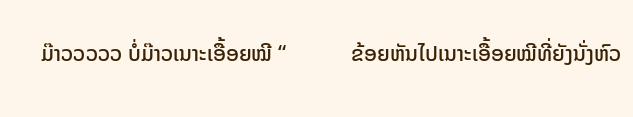ມ໊າວວວວວ ບໍ່ມ໊າວເນາະເອື້ອຍໝີ “            ຂ້ອຍຫັນໄປເນາະເອື້ອຍໝີທີ່ຍັງນັ່ງຫົວ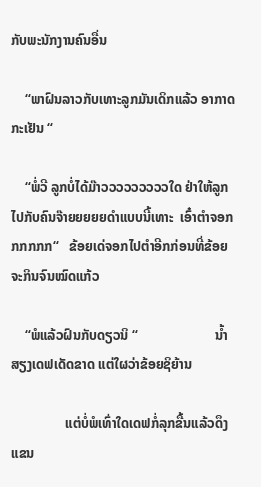ກັບພະນັກງານຄົນອື່ນ

    “ພາຝົນລາວກັບເທາະລູກມັນເດິກແລ້ວ ອາກາດກະເຢັນ “

    “ພໍ່ວີ ລູກບໍ່ໄດ້ມ໊າວວວວວວວວວໃດ ຢ່າໃຫ້ລູກໄປກັບຄົນຈ໊າຍຍຍຍຍດຳແບບນີ້ເທາະ  ເອົ໋າຕຳຈອກກກກກກ“   ຂ້ອຍເດ່ຈອກໄປຕຳອີກກ່ອນທີ່ຂ້ອຍຈະກິນຈົນໝົດແກ້ວ

    “ພໍແລ້ວຝົນກັບດຽວນິ “                       ນ້ຳສຽງເດຟເດັດຂາດ ແຕ່ໃຜວ່າຂ້ອຍຊິຍ້ານ

                ແຕ່ບໍ່ພໍເທົ່າໃດເດຟກໍ່ລຸກຂື້ນແລ້ວດຶງແຂນ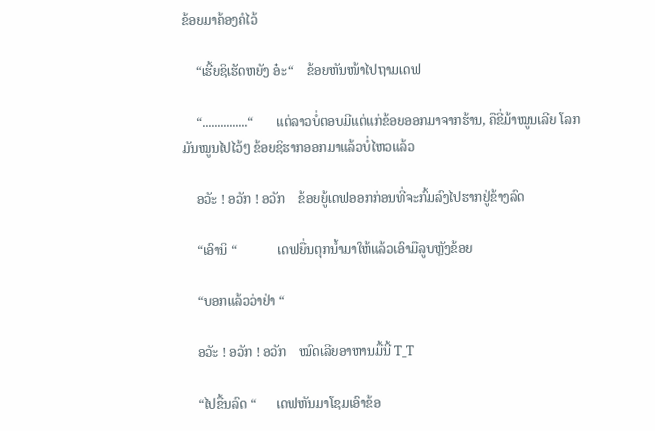ຂ້ອຍມາຄ້ອງຄໍໄວ້

    “ເຮີ້ຍຊິເຮັດຫຍັງ ອ໋ະ“    ຂ້ອຍຫັນໜ້າໄປຖາມເດຟ

    “...............“       ແຕ່ລາວບໍ່ຕອບມີແຕ່ແກ່ຂ້ອຍອອກມາຈາກຮ້ານ, ຄືຂີ່ມ້າໝູນເລີຍ ໂລກມັນໝູນໄປໄວ້ໆ ຂ້ອຍຊິຮາກອອກມາແລ້ວບໍ່ໄຫວແລ້ວ

    ອວັະ ! ອວັກ ! ອວັກ    ຂ້ອຍຍູ້ເດຟອອກກ່ອນທີ່ຈະກົ້ມລົງໄປຮາກຢູ່ຂ້າງລົດ

    “ເອົານິ “            ເດຟຍື່ນຕຸກນ້ຳມາໃຫ້ແລ້ວເອົາມືລູບຫຼັງຂ້ອຍ

    “ບອກແລ້ວວ່າຢ່າ “

    ອວັະ ! ອວັກ ! ອວັກ    ໝົດເລີຍອາຫານມື້ນີ້ T_T

    “ໄປຂື້ນລົດ “      ເດຟຫັນມາໂຊມເອົາຂ້ອ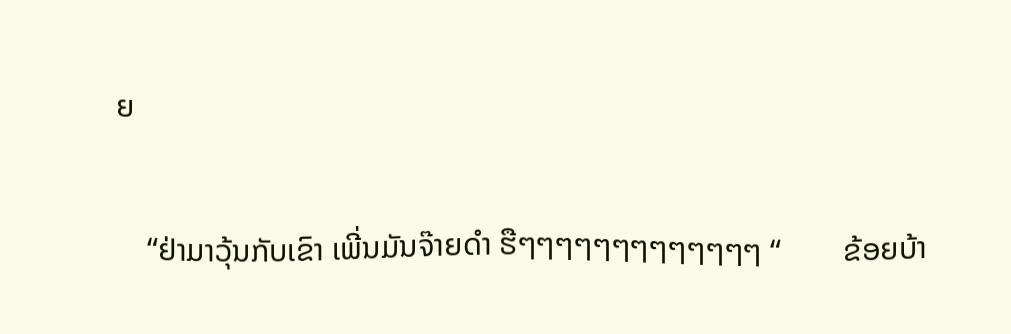ຍ

    “ຢ່າມາວຸ້ນກັບເຂົາ ເພີ່ນມັນຈ໊າຍດຳ ຮືໆໆໆໆໆໆໆໆໆໆໆໆໆ “        ຂ້ອຍບ້າ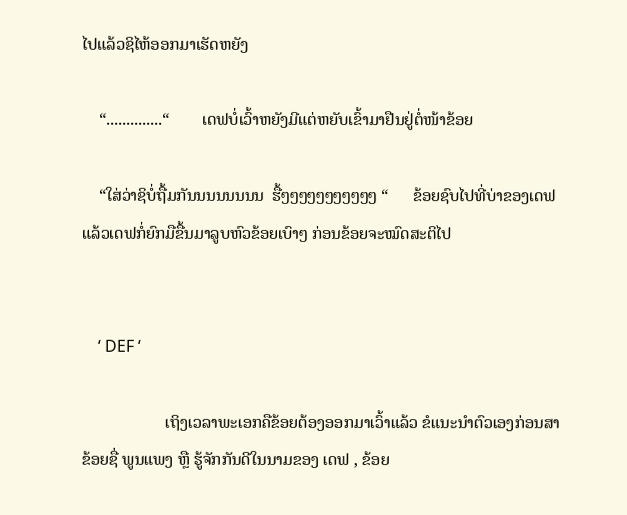ໄປແລ້ວຊິໄຫ້ອອກມາເຮັດຫຍັງ

    “..............“        ເດຟບໍ່ເວົ້າຫຍັງມີແຕ່ຫຍັບເຂົ້າມາຢືນຢູ່ຕໍ່ໜ້າຂ້ອຍ

    “ໃສ່ວ່າຊິບໍ່ຖື້ມກັນນນນນນນນ  ຮື້ໆໆໆໆໆໆໆໆໆໆໆ “      ຂ້ອຍຊົບໄປທີ່ບ່າຂອງເດຟ ແລ້ວເດຟກໍ່ຍົກມືຂື້ນມາລູບຫົວຂ້ອຍເບົາໆ ກ່ອນຂ້ອຍຈະໝົດສະຕິໄປ


    ‘ DEF ‘

                    ເຖິງເວລາພະເອກຄືຂ້ອຍຕ້ອງອອກມາເວົ້າແລ້ວ ຂໍແນະນຳຕົວເອງກ່ອນສາ ຂ້ອຍຊື່ ພູນແພງ ຫຼື ຮູ້ຈັກກັນດີໃນນາມຂອງ ເດຟ , ຂ້ອຍ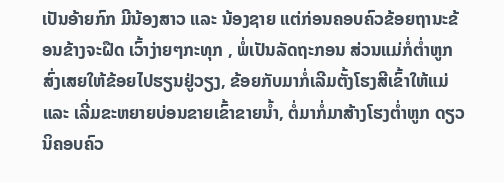ເປັນອ້າຍກົກ ມີນ້ອງສາວ ແລະ ນ້ອງຊາຍ ແຕ່ກ່ອນຄອບຄົວຂ້ອຍຖານະຂ້ອນຂ້າງຈະຝືດ ເວົ້າງ່າຍໆກະທຸກ , ພໍ່ເປັນລັດຖະກອນ ສ່ວນແມ່ກໍ່ຕ່ຳຫູກສົ່ງເສຍໃຫ້ຂ້ອຍໄປຮຽນຢູ່ວຽງ, ຂ້ອຍກັບມາກໍ່ເລີມຕັ້ງໂຮງສີເຂົ້າໃຫ້ແມ່ ແລະ ເລີ່ມຂະຫຍາຍບ່ອນຂາຍເຂົ້າຂາຍນ້ຳ, ຕໍ່ມາກໍ່ມາສ້າງໂຮງຕ່ຳຫູກ ດຽວນິຄອບຄົວ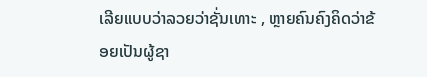ເລີຍແບບວ່າລວຍວ່າຊັ່ນເທາະ , ຫຼາຍຄົນຄົງຄິດວ່າຂ້ອຍເປັນຜູ້ຊາ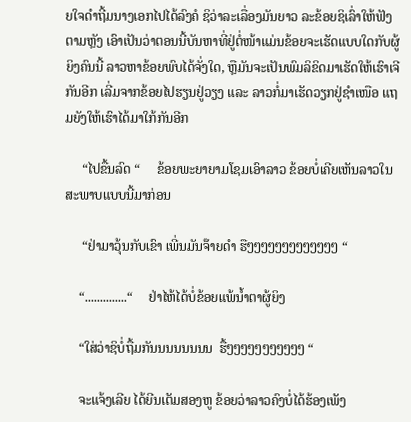ຍໃຈດຳຖີ້ມນາງເອກໄປໄດ້ລົງຄໍ ຊິວ່າລະເລື່ອງມັນຍາວ ລະຂ້ອຍຊິເລົ່າໃຫ້ຟັງຕາມຫຼັງ ເອົາເປັນວ່າຕອນນີ້ບັນຫາທີ່ຢູ່ຕໍ່ໜ້າແມ່ນຂ້ອຍຈະເຮັດແບບໃດກັບຜູ້ຍິງຄົນນີ້ ລາວຫາຂ້ອຍພົບໄດ້ຈັ່ງໃດ, ຫຼືມັນຈະເປັນພົມລິຂິດມາເຮັດໃຫ້ເຮົາເຈີກັນອີກ ເລີ່ມຈາກຂ້ອຍໄປຮຽນຢູ່ວຽງ ແລະ ລາວກໍ່ມາເຮັດວຽກຢູ່ຊຳເໜືອ ແຖມຍັງໃຫ້ເຮົາໄດ້ມາໃກ້ກັນອີກ

     “ໄປຂື້ນລົດ “     ຂ້ອຍພະຍາຍາມໂຊມເອົາລາວ ຂ້ອຍບໍ່ເຄີຍເຫັນລາວໃນສະພາບແບບນີ້ມາກ່ອນ

     “ຢ່າມາວຸ້ນກັບເຂົາ ເພີ່ນມັນຈ໊າຍດຳ ຮືໆໆໆໆໆໆໆໆໆໆໆໆໆ “

    “..............“     ຢ່າໄຫ້ໄດ້ບໍ່ຂ້ອຍແພ້ນ້ຳຕາຜູ້ຍິງ

    “ໃສ່ວ່າຊິບໍ່ຖື້ມກັນນນນນນນນ  ຮື້ໆໆໆໆໆໆໆໆໆໆໆ “

    ຈະແຈ້ງເລີຍ ໄດ້ຍີນເຕັມສອງຫູ ຂ້ອຍວ່າລາວຄົງບໍ່ໄດ້ຮ້ອງເພັງ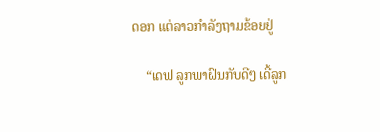ດອກ ແຕ່ລາວກຳລັງຖາມຂ້ອຍຢູ່

    “ເດຟ ລູກພາຝົນກັບດີໆ ເດີ້ລູກ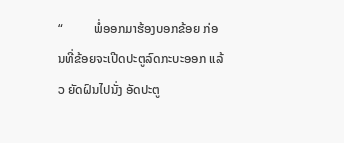“          ພໍ່ອອກມາຮ້ອງບອກຂ້ອຍ ກ່ອນທີ່ຂ້ອຍຈະເປີດປະຕູລົດກະບະອອກ ແລ້ວ ຍັດຝົນໄປນັ່ງ ອັດປະຕູ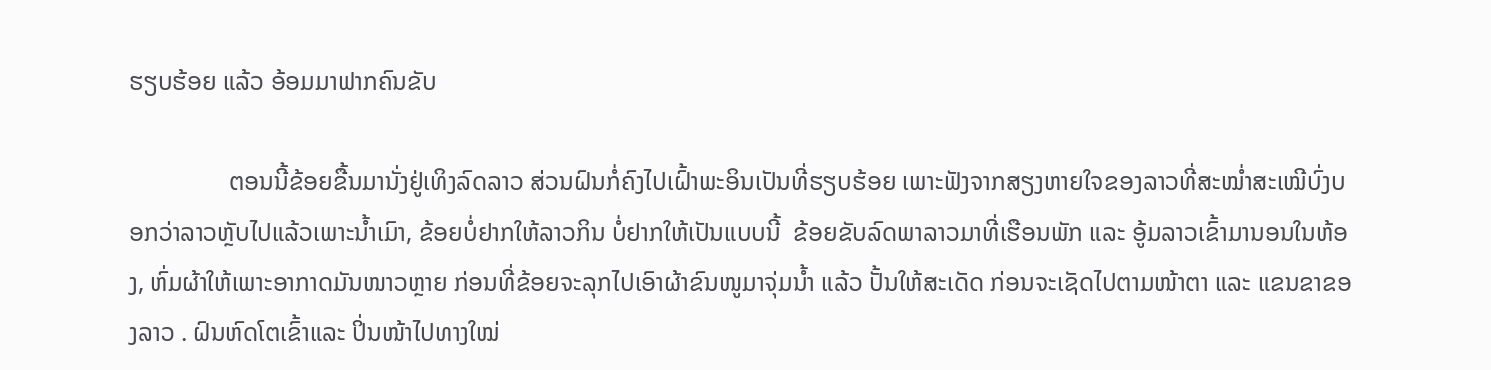ຮຽບຮ້ອຍ ແລ້ວ ອ້ອມມາຟາກຄົນຂັບ

                ຕອນນີ້ຂ້ອຍຂື້ນມານັ່ງຢູ່ເທິງລົດລາວ ສ່ວນຝົນກໍ່ຄົງໄປເຝົ້າພະອິນເປັນທີ່ຮຽບຮ້ອຍ ເພາະຟັງຈາກສຽງຫາຍໃຈຂອງລາວທີ່ສະໝ່ຳສະເໝີບົ່ງບອກວ່າລາວຫຼັບໄປແລ້ວເພາະນ້ຳເມົາ, ຂ້ອຍບໍ່ຢາກໃຫ້ລາວກິນ ບໍ່ຢາກໃຫ້ເປັນແບບນີ້  ຂ້ອຍຂັບລົດພາລາວມາທີ່ເຮືອນພັກ ແລະ ອູ້ມລາວເຂົ້າມານອນໃນຫ້ອງ, ຫົ່ມຜ້າໃຫ້ເພາະອາກາດມັນໜາວຫຼາຍ ກ່ອນທີ່ຂ້ອຍຈະລຸກໄປເອົາຜ້າຂົນໜູມາຈຸ່ມນ້ຳ ແລ້ວ ປັ້ນໃຫ້ສະເດັດ ກ່ອນຈະເຊັດໄປຕາມໜ້າຕາ ແລະ ແຂນຂາຂອງລາວ . ຝົນຫົດໂຕເຂົ້າແລະ ປິ່ນໜ້າໄປທາງໃໝ່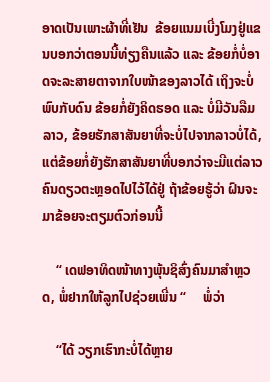ອາດເປັນເພາະຜ້າທີ່ເຢັນ  ຂ້ອຍແນມເບີ່ງໂມງຢູ່ແຂນບອກວ່າຕອນນີ້ທ່ຽງຄືນແລ້ວ ແລະ ຂ້ອຍກໍ່ບໍ່ອາດຈະລະສາຍຕາຈາກໃບໜ້າຂອງລາວໄດ້ ເຖິງຈະບໍ່ພົບກັບດົນ ຂ້ອຍກໍ່ຍັງຄິດຮອດ ແລະ ບໍ່ມີວັນລືມລາວ, ຂ້ອຍຮັກສາສັນຍາທີ່ຈະບໍ່ໄປຈາກລາວບໍ່ໄດ້, ແຕ່ຂ້ອຍກໍ່ຍັງຮັກສາສັນຍາທີ່ບອກວ່າຈະມີແຕ່ລາວຄົນດຽວຕະຫຼອດໄປໄວ້ໄດ້ຢູ່ ຖ້າຂ້ອຍຮູ້ວ່າ ຝົນຈະມາຂ້ອຍຈະຕຽມຕົວກ່ອນນີ້

    “ ເດຟອາທິດໜ້າທາງພຸ້ນຊິສົ່ງຄົນມາສຳຫຼວດ, ພໍ່ຢາກໃຫ້ລູກໄປຊ່ວຍເພີ່ນ “     ພໍ່ວ່າ

    “ໄດ້ ວຽກເຮົາກະບໍ່ໄດ້ຫຼາຍ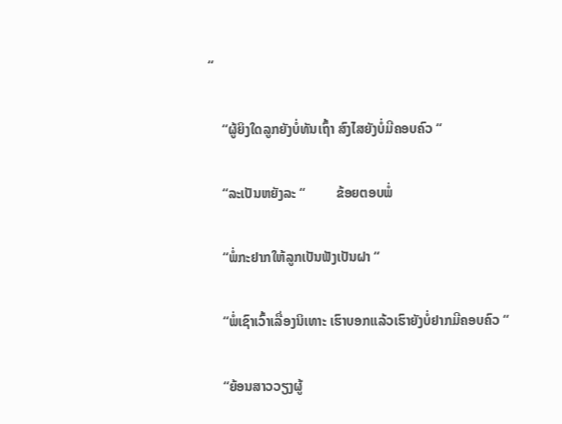“

    “ຜູ້ຍິງໃດລູກຍັງບໍ່ທັນເຖົ້າ ສົງໄສຍັງບໍ່ມີຄອບຄົວ “

    “ລະເປັນຫຍັງລະ “         ຂ້ອຍຕອບພໍ່

    “ພໍ່ກະຢາກໃຫ້ລູກເປັນຟັງເປັນຝາ “

    “ພໍ່ເຊົາເວົ້າເລື່ອງນິເທາະ ເຮົາບອກແລ້ວເຮົາຍັງບໍ່ຢາກມີຄອບຄົວ “

    “ຍ້ອນສາວວຽງຜູ້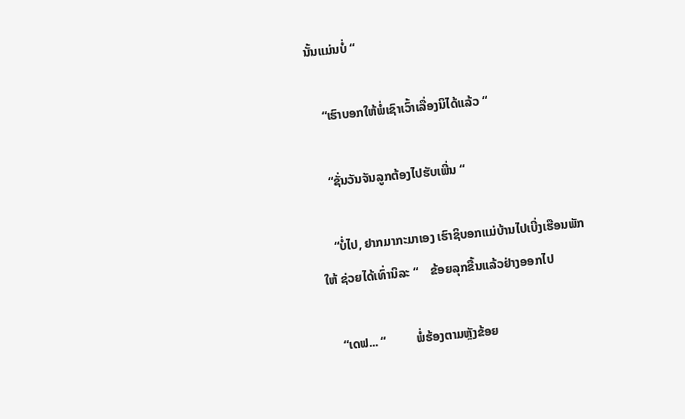ນັ້ນແມ່ນບໍ່ “

    “ເຮົາບອກໃຫ້ພໍ່ເຊົາເວົ້າເລື່ອງນິໄດ້ແລ້ວ “

    “ຊັ່ນວັນຈັນລູກຕ້ອງໄປຮັບເພີ່ນ “

    “ບໍ່ໄປ, ຢາກມາກະມາເອງ ເຮົາຊິບອກແມ່ບ້ານໄປເບີ່ງເຮືອນພັກໃຫ້ ຊ່ວຍໄດ້ເທົ່ານິລະ “    ຂ້ອຍລຸກຂື້ນແລ້ວຢ່າງອອກໄປ

    “ເດຟ... “          ພໍ່ຮ້ອງຕາມຫຼັງຂ້ອຍ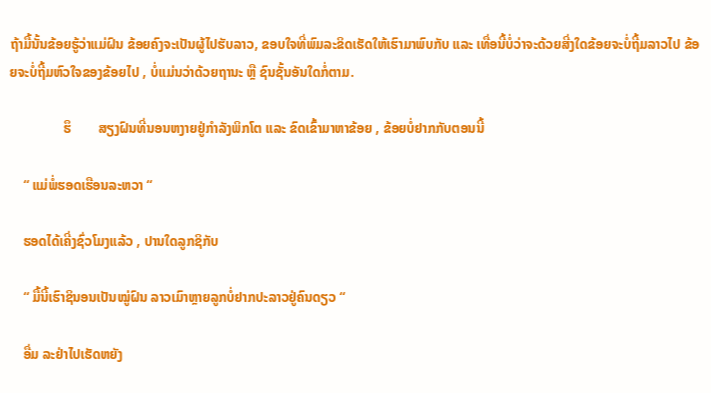ຖ້າມື້ນັ້ນຂ້ອຍຮູ້ວ່າແມ່ຝົນ ຂ້ອຍຄົງຈະເປັນຜູ້ໄປຮັບລາວ, ຂອບໃຈທີ່ພົມລະຂິດເຮັດໃຫ້ເຮົາມາພົບກັບ ແລະ ເທື່ອນີ້ບໍ່ວ່າຈະດ້ວຍສີ່ງໃດຂ້ອຍຈະບໍ່ຖີ້ມລາວໄປ ຂ້ອຍຈະບໍ່ຖີ້ມຫົວໃຈຂອງຂ້ອຍໄປ , ບໍ່ແມ່ນວ່າດ້ວຍຖານະ ຫຼື ຊົນຊັ້ນອັນໃດກໍ່ຕາມ.

                ຮຶ        ສຽງຝົນທີ່ນອນຫງາຍຢູ່ກຳລັງພິກໂຕ ແລະ ຂົດເຂົ້າມາຫາຂ້ອຍ , ຂ້ອຍບໍ່ຢາກກັບຕອນນີ້

    “ ແມ່ພໍ່ຮອດເຮືອນລະຫວາ “

    ຮອດໄດ້ເຄີ່ງຊົ່ວໂມງແລ້ວ , ປານໃດລູກຊິກັບ

    “ ມື້ນີ້ເຮົາຊິນອນເປັນໝູ່ຝົນ ລາວເມົາຫຼາຍລູກບໍ່ຢາກປະລາວຢູ່ຄົນດຽວ “

    ອື່ມ ລະຢ່າໄປເຮັດຫຍັງ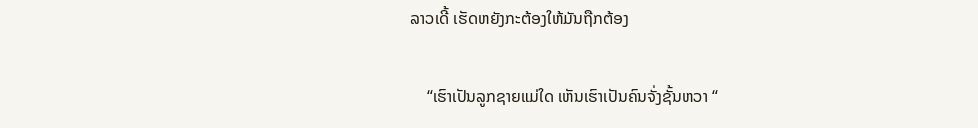ລາວເດີ້ ເຮັດຫຍັງກະຕ້ອງໃຫ້ມັນຖືກຕ້ອງ

    “ເຮົາເປັນລູກຊາຍແມ່ໃດ ເຫັນເຮົາເປັນຄົນຈັ່ງຊັ້ນຫວາ “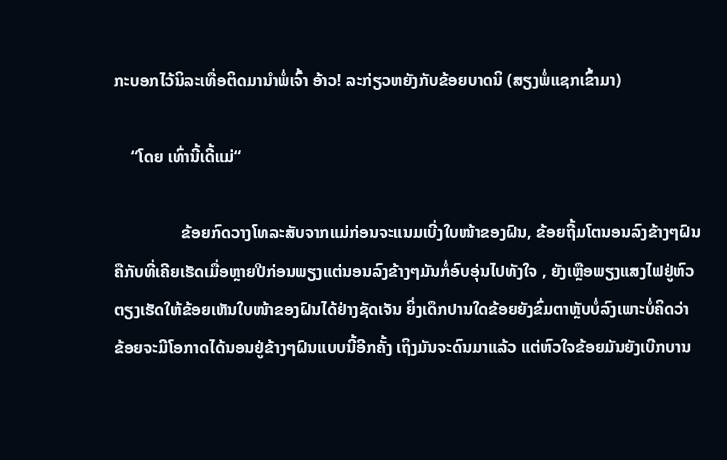ກະບອກໄວ້ນິລະເທື່ອຕິດມານຳພໍ່ເຈົ້າ ອ້າວ! ລະກ່ຽວຫຍັງກັບຂ້ອຍບາດນິ (ສຽງພໍ່ແຊກເຂົ້າມາ)

    “ໂດຍ ເທົ່ານີ້ເດີ້ແມ່“

                ຂ້ອຍກົດວາງໂທລະສັບຈາກແມ່ກ່ອນຈະແນມເບີ່ງໃບໜ້າຂອງຝົນ, ຂ້ອຍຖີ້ມໂຕນອນລົງຂ້າງໆຝົນ ຄືກັບທີ່ເຄີຍເຮັດເມື່ອຫຼາຍປີກ່ອນພຽງແຕ່ນອນລົງຂ້າງໆມັນກໍ່ອົບອຸ່ນໄປທັງໃຈ , ຍັງເຫຼືອພຽງແສງໄຟຢູ່ຫົວຕຽງເຮັດໃຫ້ຂ້ອຍເຫັນໃບໜ້າຂອງຝົນໄດ້ຢ່າງຊັດເຈັນ ຍິ່ງເດຶກປານໃດຂ້ອຍຍັງຂົ່ມຕາຫຼັບບໍ່ລົງເພາະບໍ່ຄິດວ່າ ຂ້ອຍຈະມີໂອກາດໄດ້ນອນຢູ່ຂ້າງໆຝົນແບບນີ້ອີກຄັ້ງ ເຖິງມັນຈະດົນມາແລ້ວ ແຕ່ຫົວໃຈຂ້ອຍມັນຍັງເບີກບານ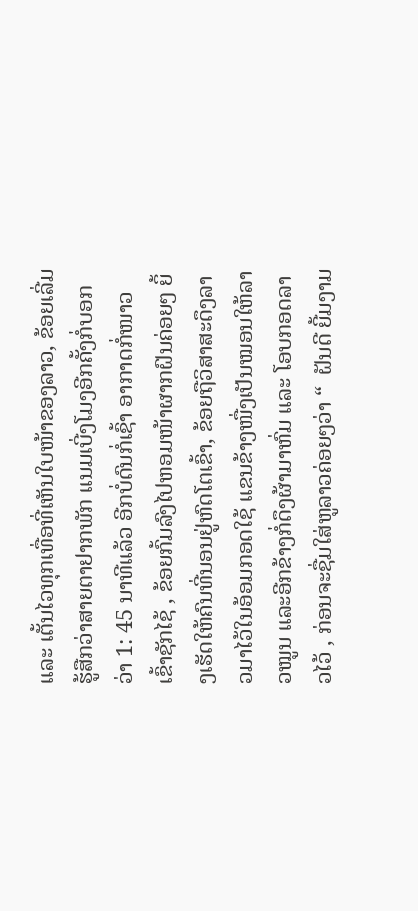ແລະ ເຕັ້ນໄວທຸກເທື່ອທີ່ເຫັນໃບໜ້າຂອງລາວ, ຂ້ອຍເລີ່ມຮູ້ສືກວ່າສາຍຕາຢາກພັກ ແນມເບີ່ງໂມງອີກຄັ້ງກໍ່ບອກວ່າ 1: 45 ນາທີແລ້ວ ອີກບໍ່ດົນກໍ່ເຊົ້າ ອາກາດກໍ່ໜາວເຂົ້າຊັກໄຊ້ , ຂ້ອຍກົ້ມລົງໄປຫອມໜ້າຜາກຝົນຄ່ອຍໆ ຍິ້ງເຮັດໃຫ້ຄົນທີ່ນອນຢູ່ຫົດໂຕເຂົ້າ, ຂ້ອຍຖືວິສາສະດຶງລາວມາໄວ້ໃນອ້ອມກອດໃຊ້ ແຂນຂ້າງໜື່ງເປັນໝອນໃຫ້ລາວໝູນ ແລະອີກຂ້າງກໍ່ດຶງຜ້າມາຫົ່ມ ແລະ ໂອບກອດລາວໄວ້ , ກ່ອນຈະຊື່ມໃສ່ຫູລາວຄ່ອຍໆວ່າ “  ຝັນດີ ຍີ້ມງາມ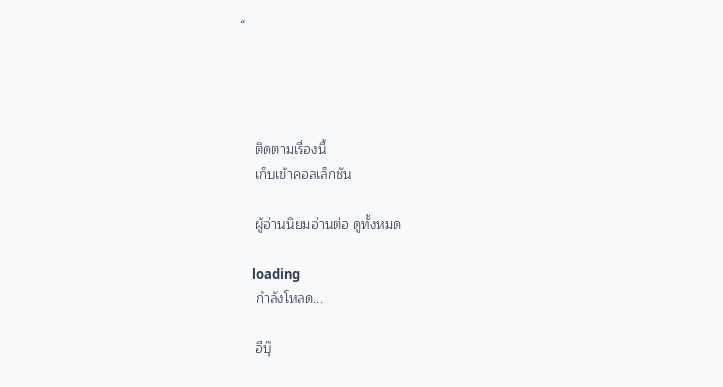“




    ติดตามเรื่องนี้
    เก็บเข้าคอลเล็กชัน

    ผู้อ่านนิยมอ่านต่อ ดูทั้งหมด

    loading
    กำลังโหลด...

    อีบุ๊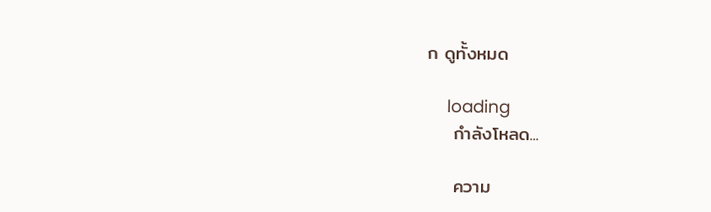ก ดูทั้งหมด

    loading
    กำลังโหลด...

    ความ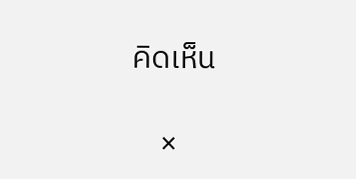คิดเห็น

    ×